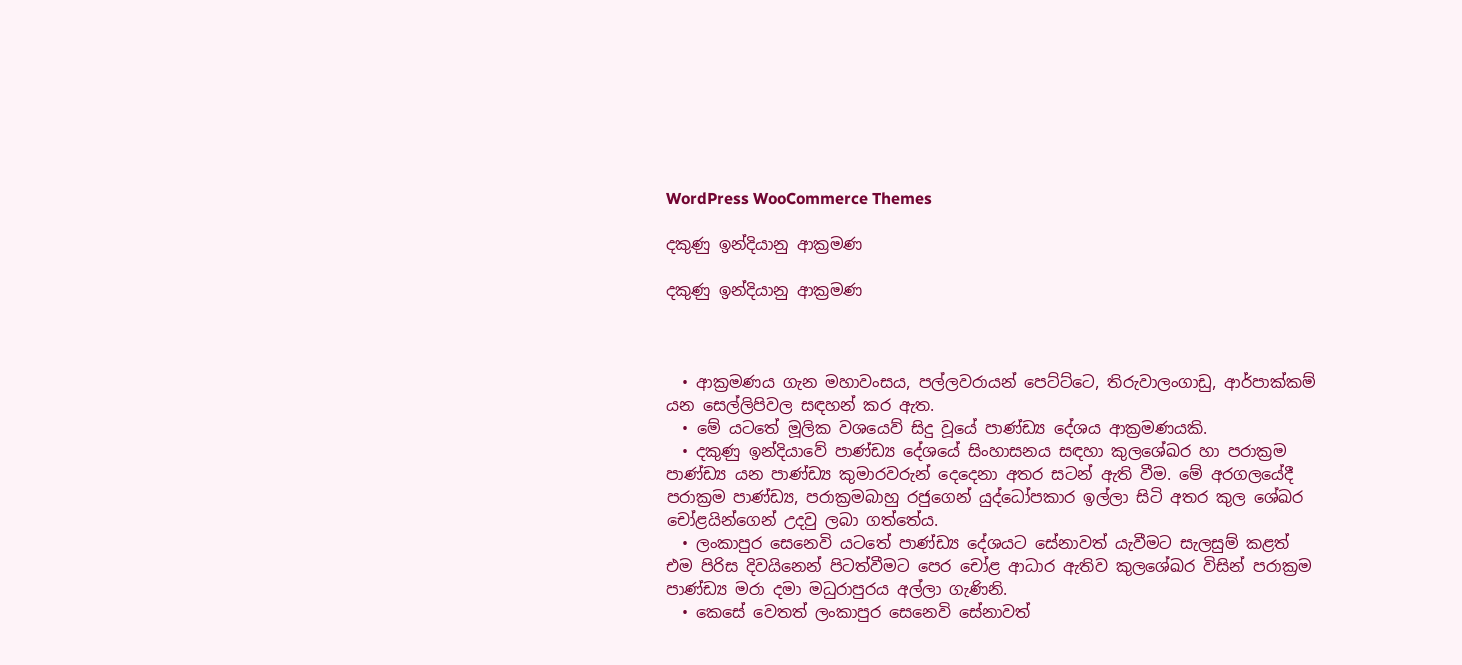WordPress WooCommerce Themes

දකුණු ඉන්දියානු ආක්‍රමණ

දකුණු ඉන්දියානු ආක්‍රමණ



  • ආක්‍රමණය ගැන මහාවංසය, පල්ලවරායන් පෙට්ට්ටෙ, තිරුවාලංගාඩු, ආර්පාක්කම් යන සෙල්ලිපිවල සඳහන් කර ඇත.
  • මේ යටතේ මූලික වශයෙව් සිදු වූයේ පාණ්ඩ්‍ය දේශය ආක්‍රමණයකි.
  • දකුණු ඉන්දියාවේ පාණ්ඩ්‍ය දේශයේ සිංහාසනය සඳහා කුලශේඛර හා පරාක්‍රම පාණ්ඩ්‍ය යන පාණ්ඩ්‍ය කුමාරවරුන් දෙදෙනා අතර සටන් ඇති වීම. මේ අරගලයේදී පරාක්‍රම පාණ්ඩ්‍ය, පරාක්‍රමබාහු රජුගෙන් යුද්ධෝපකාර ඉල්ලා සිටි අතර කුල ශේඛර චෝළයින්ගෙන් උදවු ලබා ගත්තේය.
  • ලංකාපුර සෙනෙවි යටතේ පාණ්ඩ්‍ය දේශයට සේනාවත් යැවීමට සැලසුම් කළත් එම පිරිස දිවයිනෙන් පිටත්වීමට පෙර චෝළ ආධාර ඇතිව කුලශේඛර විසින් පරාක්‍රම පාණ්ඩ්‍ය මරා දමා මධුරාපුරය අල්ලා ගැණිනි.
  • කෙසේ වෙතත් ලංකාපුර සෙනෙවි සේනාවත්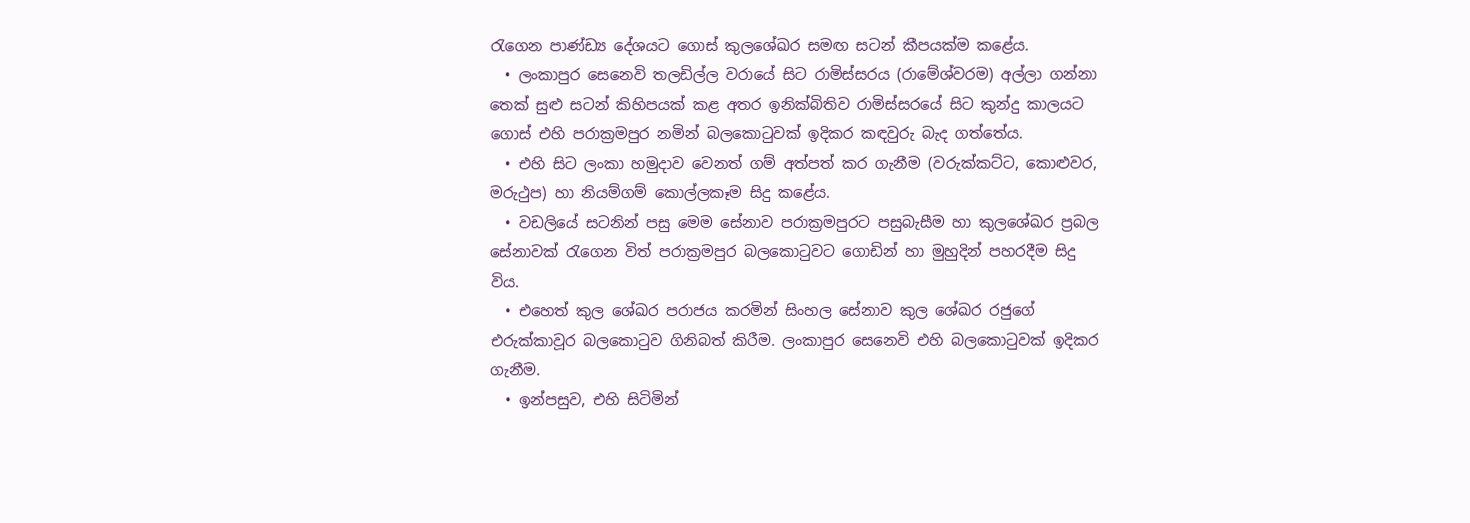රැගෙන පාණ්ඩ්‍ය දේශයට ගොස් කුලශේඛර සමඟ සටන් කීපයක්ම කළේය.
  • ලංකාපුර සෙනෙවි තලඩිල්ල වරායේ සිට රාමිස්සරය (රාමේශ්වරම) අල්ලා ගන්නා තෙක් සුළු සටන් කිහිපයක් කළ අතර ඉනික්බිතිව රාමිස්සරයේ සිට කුන්දු කාලයට ගොස් එහි පරාක්‍රමපුර නමින් බලකොටුවක් ඉදිකර කඳවුරු බැද ගත්තේය.
  • එහි සිට ලංකා හමුදාව වෙනත් ගම් අත්පත් කර ගැනීම (වරුක්කට්ට, කොළුවර, මරුථුප) හා නියම්ගම් කොල්ලකෑම සිදු කළේය.
  • වඩලියේ සටනින් පසු මෙම සේනාව පරාක්‍රමපුරට පසුබැසීම හා කුලශේඛර ප්‍රබල සේනාවක් රැගෙන විත් පරාක්‍රමපුර බලකොටුවට ගොඩින් හා මුහුදින් පහරදීම සිදු විය.
  • එහෙත් කුල ශේඛර පරාජය කරමින් සිංහල සේනාව කුල ශේඛර රජුගේ එරුක්කාවූර බලකොටුව ගිනිබත් කිරීම. ලංකාපුර සෙනෙවි එහි බලකොටුවක් ඉදිකර ගැනීම.
  • ඉන්පසුව, එහි සිටිමින්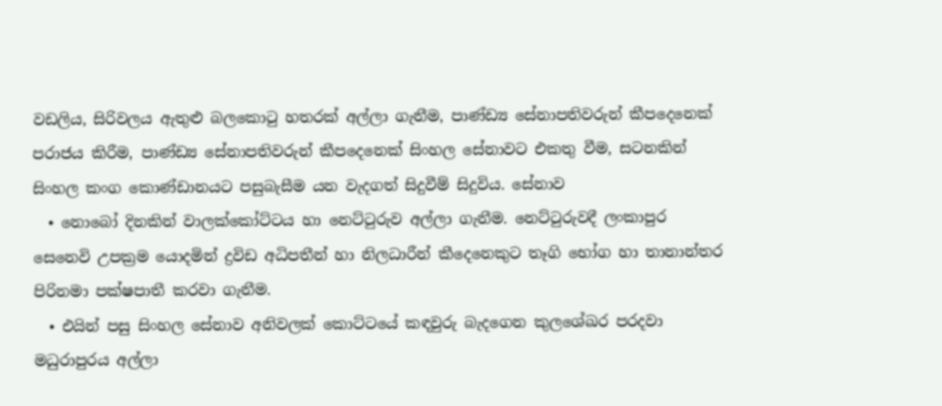වඩලිය, සිරිවලය ඇතුළු බලකොටු හතරක් අල්ලා ගැනීම, පාණ්ඩ්‍ය සේනාපතිවරුන් කීපදෙනෙක් පරාජය කිරීම, පාණ්ඩ්‍ය සේනාපතිවරුන් කීපදෙනෙක් සිංහල සේනාවට එකතු වීම, සටනකින් සිංහල කංග කොණ්ඩානයට පසුබැසීම යන වැදගත් සිදුවීම් සිදුවිය. සේනාව
  • නොබෝ දිනකින් වාලක්කෝට්ටය හා නෙට්ටුරුව අල්ලා ගැනීම. නෙට්ටුරුවදී ලංකාපුර සෙනෙවි උපක්‍රම යොදමින් ද්‍රවිඩ අධිපතීන් හා නිලධාරීන් කීදෙනෙකුට තෑගි භෝග හා තානාන්තර පිරිනමා පක්ෂපාතී කරවා ගැනීම.
  • එයින් පසු සිංහල සේනාව අනිවලක් කොට්ටයේ කඳවුරු බැදගෙන කුලශේඛර පරදවා මධුරාපුරය අල්ලා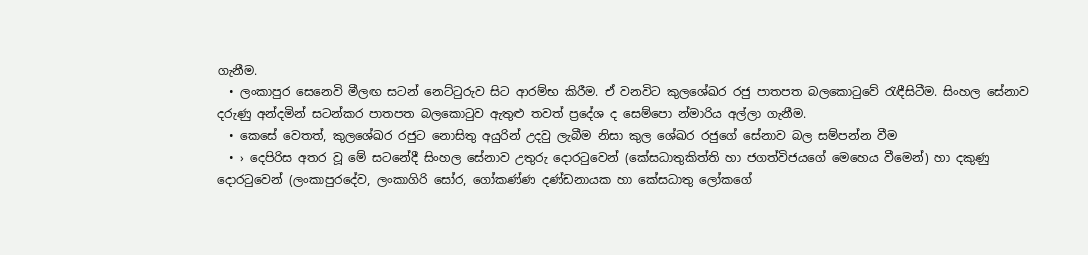ගැනීම.
  • ලංකාපුර සෙනෙවි මීලඟ සටන් නෙට්ටුරුව සිට ආරම්භ කිරීම. ඒ වනවිට කුලශේඛර රජු පාතපත බලකොටුවේ රැඳීසිටීම. සිංහල සේනාව දරුණු අන්දමින් සටන්කර පාතපත බලකොටුව ඇතුළු තවත් ප්‍රදේශ ද සෙම්පො න්මාරිය අල්ලා ගැනීම.
  • කෙසේ වෙතත්, කුලශේඛර රජුට නොසිතු අයුරින් උදවු ලැබීම නිසා කුල ශේඛර රජුගේ සේනාව බල සම්පන්න වීම
  • › දෙපිරිස අතර වූ මේ සටනේදී සිංහල සේනාව උතුරු දොරටුවෙන් (කේසධාතුකිත්ති හා ජගත්විජයගේ මෙහෙය වීමෙන්) හා දකුණු දොරටුවෙන් (ලංකාපුරදේව, ලංකාගිරි සෝර, ගෝකණ්ණ දණ්ඩනායක හා කේසධාතු ලෝකගේ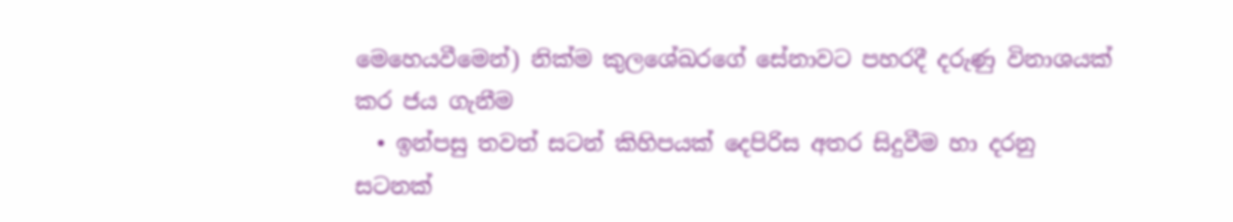මෙහෙයවීමෙන්) නික්ම කුලශේඛරගේ සේනාවට පහරදී දරුණු විනාශයක් කර ජය ගැනීම
  • ඉන්පසු තවත් සටන් කිහිපයක් දෙපිරිස අතර සිදුවීම හා දරනු සටනක්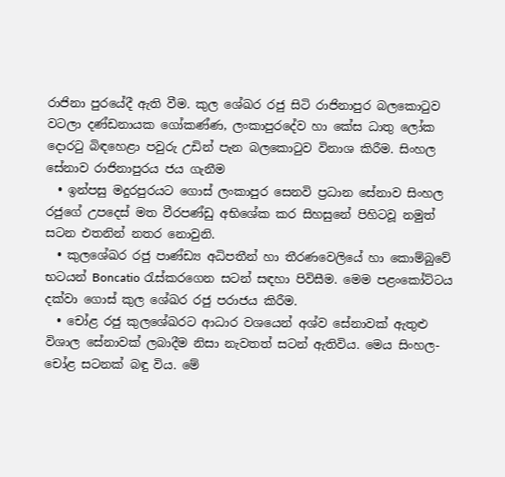රාජිනා පුරයේදී ඇති වීම. කුල ශේඛර රජු සිටි රාජිනාපුර බලකොටුව වටලා දණ්ඩනායක ගෝකණ්ණ, ලංකාපුරදේව හා කේස ධාතු ලෝක දොරටු බිඳහෙළා පවුරු උඩින් පැන බලකොටුව විනාශ කිරීම. සිංහල සේනාව රාජිනාපුරය ජය ගැනීම
  • ඉන්පසු මදුරපුරයට ගොස් ලංකාපුර සෙනවි ප්‍රධාන සේනාව සිංහල රජුගේ උපදෙස් මත වීරපණ්ඩු අභිශේක කර සිහසුනේ පිහිටවූ නමුත් සටන එතනින් නතර නොවුනි.
  • කුලශේඛර රජු පාණ්ඩ්‍ය අධිපතීන් හා තීරණවෙලියේ හා කොම්බුවේ භටයන් Boncatio රැස්කරගෙන සටන් සඳහා පිවිසීම. මෙම පළංකෝට්ටය දක්වා ගොස් කුල ශේඛර රජු පරාජය කිරීම.
  • චෝළ රජු කුලශේඛරට ආධාර වශයෙන් අශ්ව සේනාවක් ඇතුළු විශාල සේනාවක් ලබාදීම නිසා නැවතත් සටන් ඇතිවිය. මෙය සිංහල-චෝළ සටනක් බඳු විය. මේ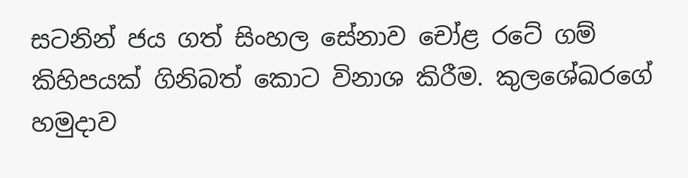සටනින් ජය ගත් සිංහල සේනාව චෝළ රටේ ගම් කිහිපයක් ගිනිබත් කොට විනාශ කිරීම. කුලශේඛරගේ හමුදාව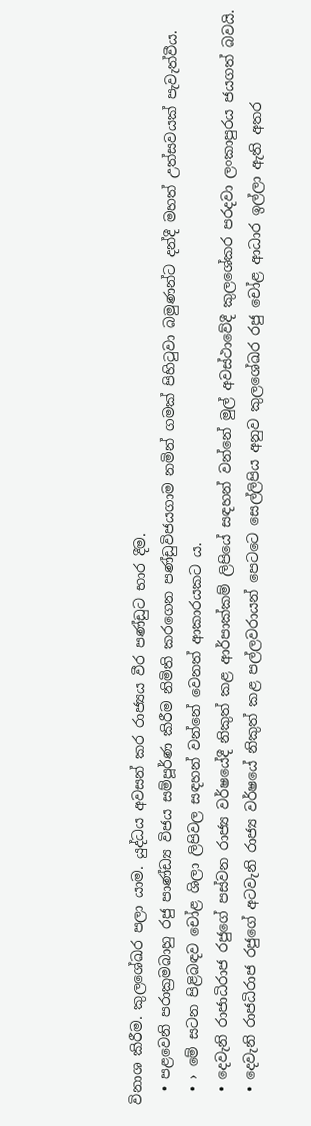විනාශ කිරීම. කුලශේඛර පලා යාම. යුද්ධය අවසන් කර රාජ්‍යය වීර පණ්ඩුට භාර දීම.
  • පළවෙනි පරාක්‍රමබාහු රජු පාණ්ඩ්‍ය විජය සම්පූර්ණ කිරීම නිමිති කරගෙන පණ්ඩුවිජයගාම නමින් ගමක් පිහිටුවා බමුණන්ට දන්දී මහත් උත්සවයක් පැවැත්වීය.
  • › මේ සටන පිළිබඳව චෝළ ශිලා ලිපිවල සඳහන් වන්නේ වෙනත් ආකාරයකට ය.
  • දෙවැනි රාජාධිරාජ රජුගේ පස්වන රාජ්‍ය වර්ෂයේදී නිකුත් කළ ආර්පාක්කම් ලිපියේ සඳහන් වන්නේ මුල් අවස්ථාවේදී කුලශේකර පරදවා ලංකාපුරය ජයගත් බවයි.
  • දෙවැනි රාජධිරාජ රජුගේ අටවැනි රාජ්‍ය වර්ෂයේ නිකුත් කළ පල්ලවරායන් පෙටටෙ සෙල්ලිපිය අනුව කුලශේඛර රජු චෝළ ආධාර ඉල්ලා ඇති අතර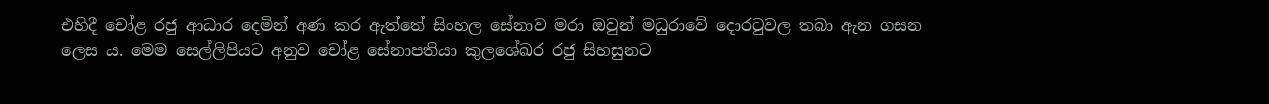එහිදී චෝළ රජු ආධාර දෙමින් අණ කර ඇත්තේ සිංහල සේනාව මරා ඔවුන් මධුරාවේ දොරටුවල තබා ඇන ගසන ලෙස ය. මෙම සෙල්ලිපියට අනුව චෝළ සේනාපතියා කුලශේඛර රජු සිහසුනට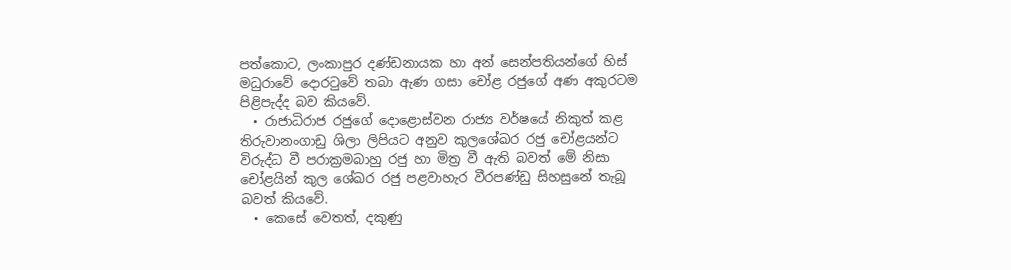පත්කොට, ලංකාපුර දණ්ඩනායක හා අන් සෙන්පතියන්ගේ හිස් මධුරාවේ දොරටුවේ තබා ඇණ ගසා චෝළ රජුගේ අණ අකුරටම පිළිපැද්ද බව කියවේ.
  • රාජාධිරාජ රජුගේ දොළොස්වන රාජ්‍ය වර්ෂයේ නිකුත් කළ තිරුවානංගාඩු ශිලා ලිපියට අනුව කුලශේඛර රජු චෝළයන්ට විරුද්ධ වී පරාක්‍රමබාහු රජු හා මිත්‍ර වී ඇති බවත් මේ නිසා චෝළයින් කුල ශේඛර රජු පළවාහැර වීරපණ්ඩු සිහසුනේ තැබූ බවත් කියවේ.
  • කෙසේ වෙතත්, දකුණු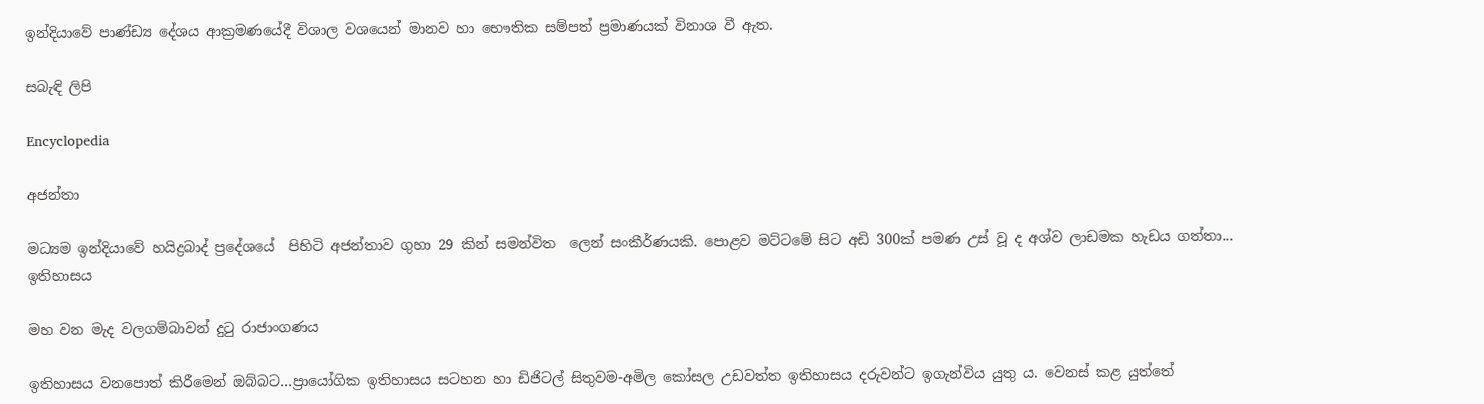ඉන්දියාවේ පාණ්ඩ්‍ය දේශය ආක්‍රමණයේදී විශාල වශයෙන් මානව හා භෞතික සම්පත් ප්‍රමාණයක් විනාශ වී ඇත.

සබැඳි ලිපි

Encyclopedia

අජන්තා

මධ්‍යම ඉන්දියාවේ හයිද්‍රබාද් ප්‍රදේශයේ  පිහිටි අජන්තාව ගුහා 29 කින් සමන්විත  ලෙන් සංකීර්ණයකි. පොළව මට්ටමේ සිට අඩි 300ක් පමණ උස් වූ ද අශ්ව ලාඩමක හැඩය ගත්තා...
ඉතිහාසය

මහ වන මැද වලගම්බාවන් දුටු රාජාංගණය

ඉතිහාසය වනපොත් කිරීමෙන් ඔබ්බට…ප්‍රායෝගික ඉතිහාසය සටහන හා ඩිජිටල් සිතුවම-අමිල කෝසල උඩවත්ත ඉතිහාසය දරුවන්ට ඉගැන්විය යුතු ය. වෙනස් කළ යුත්තේ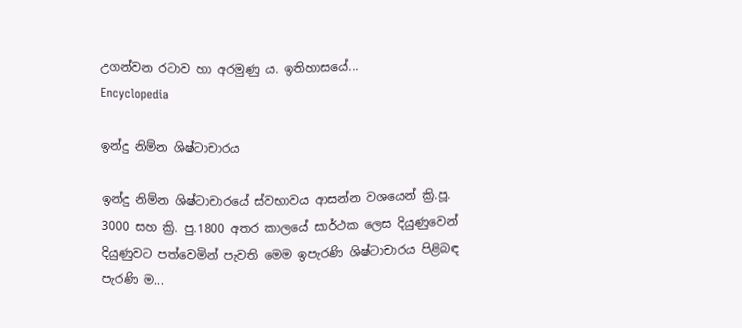උගන්වන රටාව හා අරමුණු ය. ඉතිහාසයේ...
Encyclopedia

ඉන්දු නිම්න ශිෂ්ටාචාරය

ඉන්දු නිම්න ශිෂ්ටාචාරයේ ස්වභාවය ආසන්න වශයෙන් ක්‍රි.පූ. 3000 සහ ක්‍රි. පු.1800 අතර කාලයේ සාර්ථක ලෙස දියුණුවෙන් දියුණුවට පත්වෙමින් පැවති මෙම ඉපැරණි ශිෂ්ටාචාරය පිළිබඳ පැරණි ම...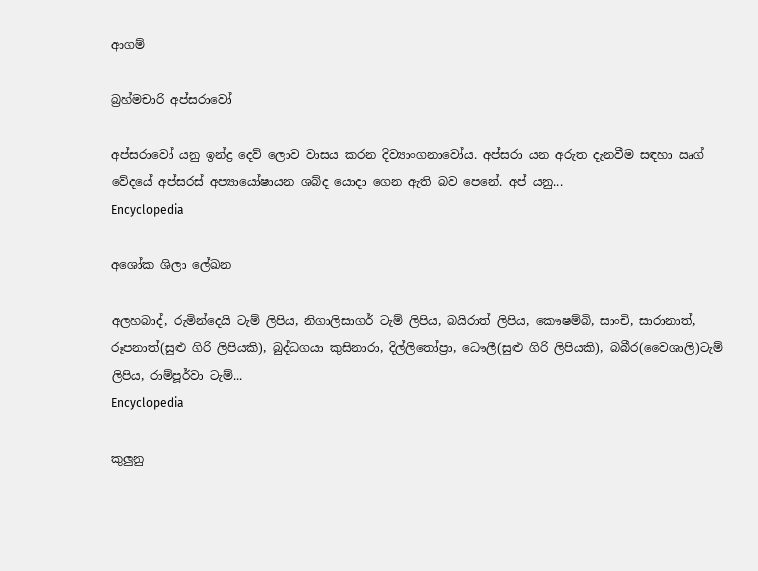ආගම්

බ්‍රහ්මචාරි අප්සරාවෝ

අප්සරාවෝ යනු ඉන්ද්‍ර දෙව් ලොව වාසය කරන දිව්‍යාංගනාවෝය. අප්සරා යන අරුත දැනවීම සඳහා ඍග් වේදයේ අප්සරස් අප්‍යායෝෂායන ශබ්ද යොදා ගෙන ඇති බව පෙනේ. අප් යනු...
Encyclopedia

අශෝක ශිලා ලේඛන

අලහබාද්, රුමින්දෙයි ටැම් ලිපිය, නිගාලිසාගර් ටැම් ලිපිය, බයිරාත් ලිපිය, කෞෂම්බි, සාංචි, සාරානාත්, රූපනාත්(සුළු ගිරි ලිපියකි), බුද්ධගයා කුසිනාරා, දිල්ලිතෝප්‍රා, ධෞලී(සුළු ගිරි ලිපියකි), බබීර(වෛශාලි)ටැම් ලිපිය, රාම්පූර්වා ටැම්...
Encyclopedia

කුලුනු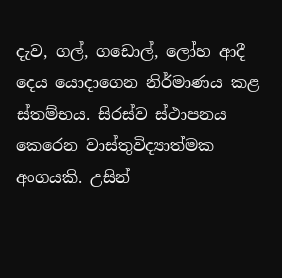දැව, ගල්, ගඩොල්, ලෝහ ආදී දෙය යොදාගෙන නිර්මාණය කළ ස්තම්භය. සිරස්ව ස්ථාපනය කෙරෙන වාස්තුවිද්‍යාත්මක අංගයකි. උසින්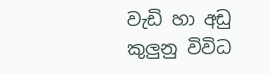වැඩි හා අඩු කුලුනු විවිධ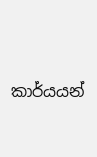කාර්යයන්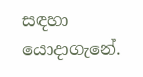සඳහා යොදාගැනේ.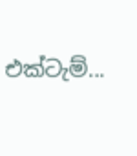එක්ටැම්...